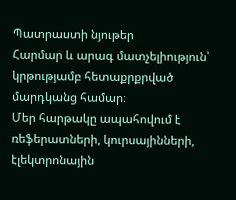Պատրաստի նյութեր
Հարմար և արագ մատչելիություն՝ կրթությամբ հետաքրքրված մարդկանց համար։
Մեր հարթակը ապահովում է ռեֆերատների, կուրսայինների, էլեկտրոնային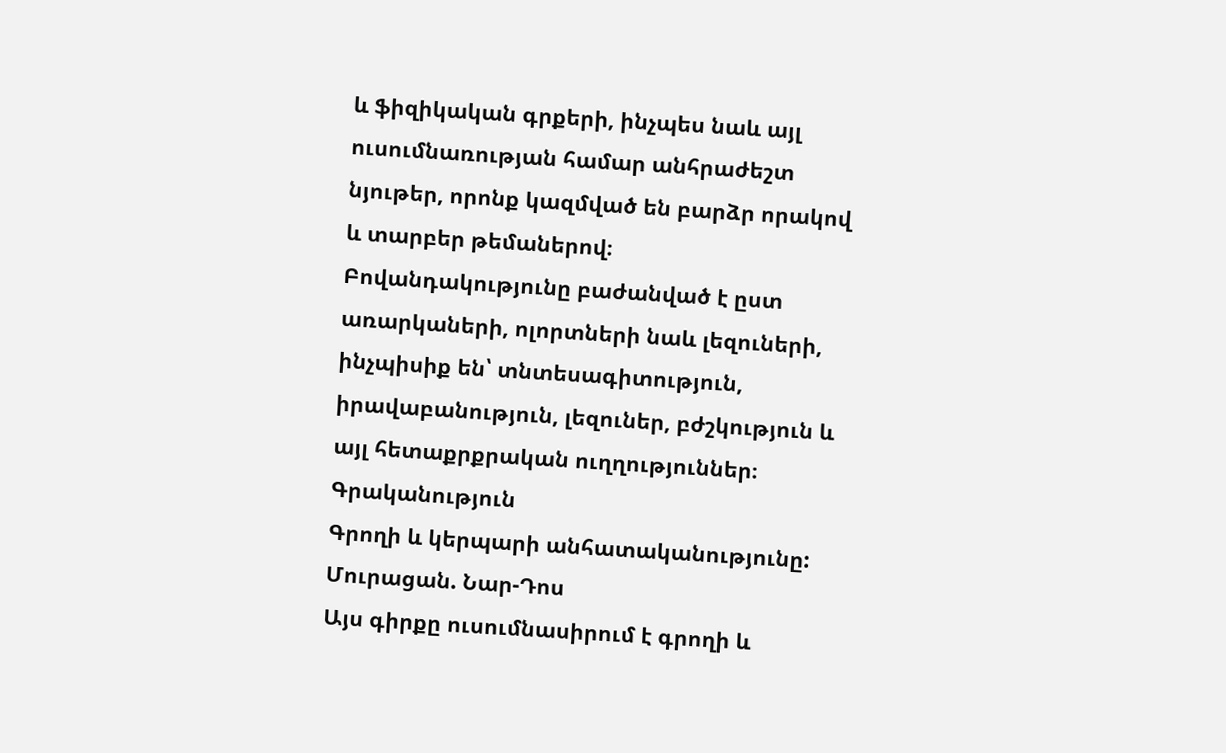և ֆիզիկական գրքերի, ինչպես նաև այլ ուսումնառության համար անհրաժեշտ նյութեր, որոնք կազմված են բարձր որակով և տարբեր թեմաներով։
Բովանդակությունը բաժանված է ըստ առարկաների, ոլորտների նաև լեզուների, ինչպիսիք են՝ տնտեսագիտություն, իրավաբանություն, լեզուներ, բժշկություն և այլ հետաքրքրական ուղղություններ։
Գրականություն
Գրողի և կերպարի անհատականությունը: Մուրացան. Նար-Դոս
Այս գիրքը ուսումնասիրում է գրողի և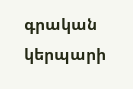գրական կերպարի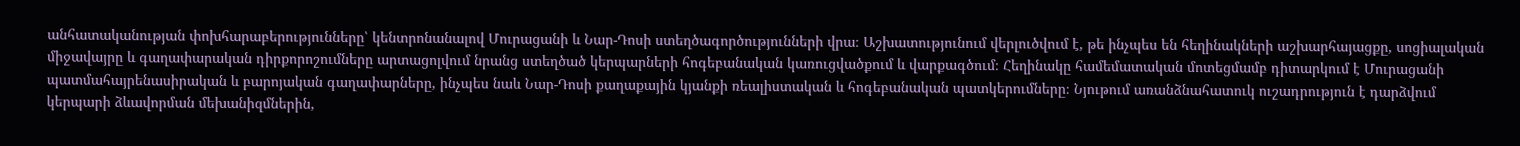անհատականության փոխհարաբերությունները՝ կենտրոնանալով Մուրացանի և Նար-Դոսի ստեղծագործությունների վրա։ Աշխատությունում վերլուծվում է, թե ինչպես են հեղինակների աշխարհայացքը, սոցիալական միջավայրը և գաղափարական դիրքորոշումները արտացոլվում նրանց ստեղծած կերպարների հոգեբանական կառուցվածքում և վարքագծում։ Հեղինակը համեմատական մոտեցմամբ դիտարկում է Մուրացանի պատմահայրենասիրական և բարոյական գաղափարները, ինչպես նաև Նար-Դոսի քաղաքային կյանքի ռեալիստական և հոգեբանական պատկերումները։ Նյութում առանձնահատուկ ուշադրություն է դարձվում կերպարի ձևավորման մեխանիզմներին,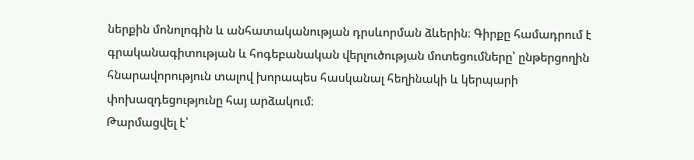ներքին մոնոլոգին և անհատականության դրսևորման ձևերին։ Գիրքը համադրում է գրականագիտության և հոգեբանական վերլուծության մոտեցումները՝ ընթերցողին հնարավորություն տալով խորապես հասկանալ հեղինակի և կերպարի փոխազդեցությունը հայ արձակում։
Թարմացվել է՝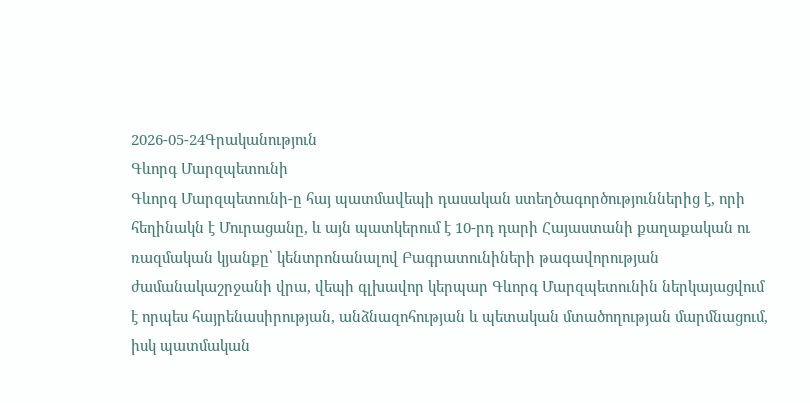2026-05-24Գրականություն
Գևորգ Մարզպետունի
Գևորգ Մարզպետունի-ը հայ պատմավեպի դասական ստեղծագործություններից է, որի հեղինակն է Մուրացանը, և այն պատկերում է 10-րդ դարի Հայաստանի քաղաքական ու ռազմական կյանքը՝ կենտրոնանալով Բագրատունիների թագավորության ժամանակաշրջանի վրա, վեպի գլխավոր կերպար Գևորգ Մարզպետունին ներկայացվում է որպես հայրենասիրության, անձնազոհության և պետական մտածողության մարմնացում, իսկ պատմական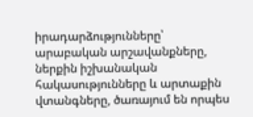իրադարձությունները՝ արաբական արշավանքները, ներքին իշխանական հակասությունները և արտաքին վտանգները, ծառայում են որպես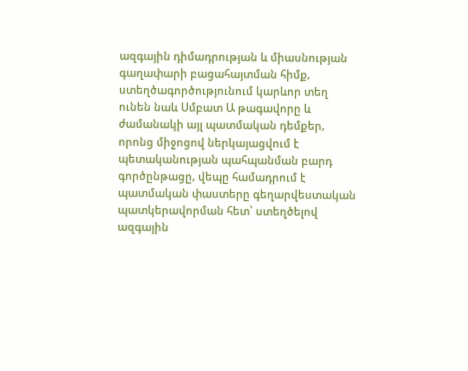ազգային դիմադրության և միասնության գաղափարի բացահայտման հիմք, ստեղծագործությունում կարևոր տեղ ունեն նաև Սմբատ Ա թագավորը և ժամանակի այլ պատմական դեմքեր, որոնց միջոցով ներկայացվում է պետականության պահպանման բարդ գործընթացը, վեպը համադրում է պատմական փաստերը գեղարվեստական պատկերավորման հետ՝ ստեղծելով ազգային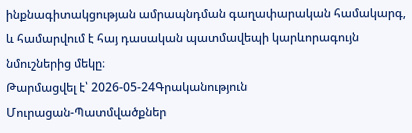ինքնագիտակցության ամրապնդման գաղափարական համակարգ, և համարվում է հայ դասական պատմավեպի կարևորագույն նմուշներից մեկը։
Թարմացվել է՝ 2026-05-24Գրականություն
Մուրացան-Պատմվածքներ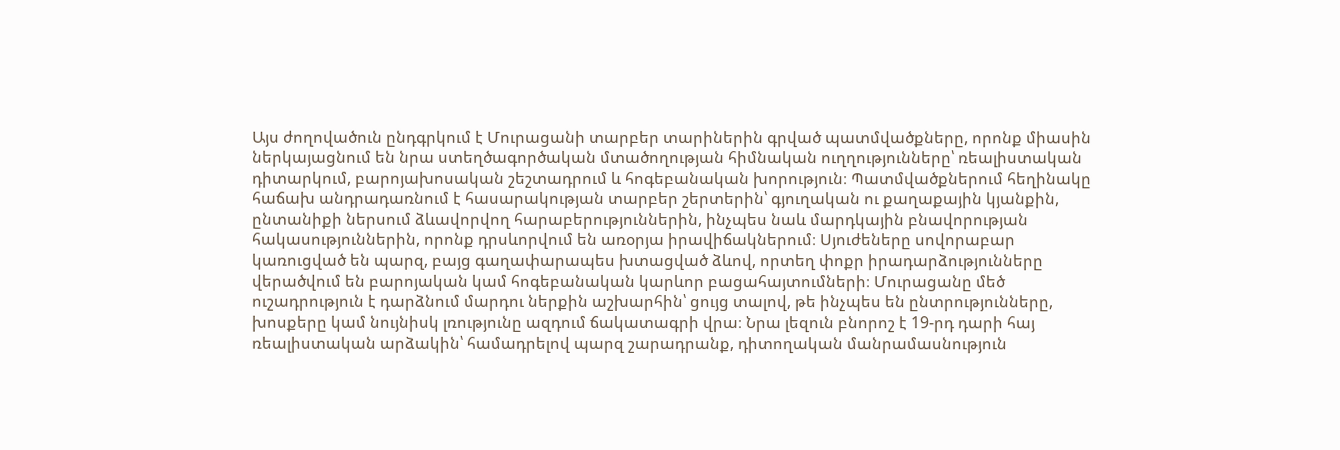Այս ժողովածուն ընդգրկում է Մուրացանի տարբեր տարիներին գրված պատմվածքները, որոնք միասին ներկայացնում են նրա ստեղծագործական մտածողության հիմնական ուղղությունները՝ ռեալիստական դիտարկում, բարոյախոսական շեշտադրում և հոգեբանական խորություն։ Պատմվածքներում հեղինակը հաճախ անդրադառնում է հասարակության տարբեր շերտերին՝ գյուղական ու քաղաքային կյանքին, ընտանիքի ներսում ձևավորվող հարաբերություններին, ինչպես նաև մարդկային բնավորության հակասություններին, որոնք դրսևորվում են առօրյա իրավիճակներում։ Սյուժեները սովորաբար կառուցված են պարզ, բայց գաղափարապես խտացված ձևով, որտեղ փոքր իրադարձությունները վերածվում են բարոյական կամ հոգեբանական կարևոր բացահայտումների։ Մուրացանը մեծ ուշադրություն է դարձնում մարդու ներքին աշխարհին՝ ցույց տալով, թե ինչպես են ընտրությունները, խոսքերը կամ նույնիսկ լռությունը ազդում ճակատագրի վրա։ Նրա լեզուն բնորոշ է 19-րդ դարի հայ ռեալիստական արձակին՝ համադրելով պարզ շարադրանք, դիտողական մանրամասնություն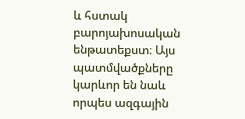և հստակ բարոյախոսական ենթատեքստ։ Այս պատմվածքները կարևոր են նաև որպես ազգային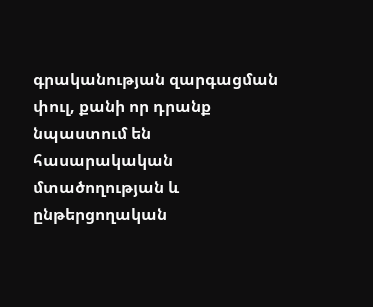գրականության զարգացման փուլ, քանի որ դրանք նպաստում են հասարակական մտածողության և ընթերցողական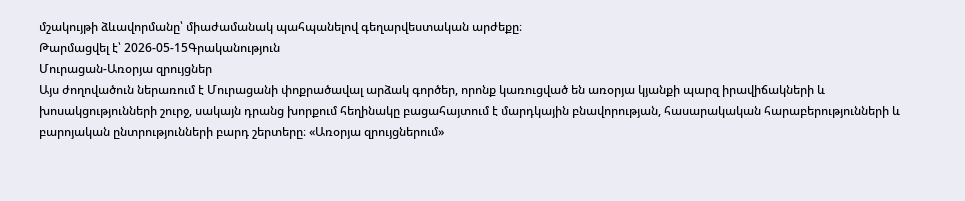մշակույթի ձևավորմանը՝ միաժամանակ պահպանելով գեղարվեստական արժեքը։
Թարմացվել է՝ 2026-05-15Գրականություն
Մուրացան-Առօրյա զրույցներ
Այս ժողովածուն ներառում է Մուրացանի փոքրածավալ արձակ գործեր, որոնք կառուցված են առօրյա կյանքի պարզ իրավիճակների և խոսակցությունների շուրջ, սակայն դրանց խորքում հեղինակը բացահայտում է մարդկային բնավորության, հասարակական հարաբերությունների և բարոյական ընտրությունների բարդ շերտերը։ «Առօրյա զրույցներում»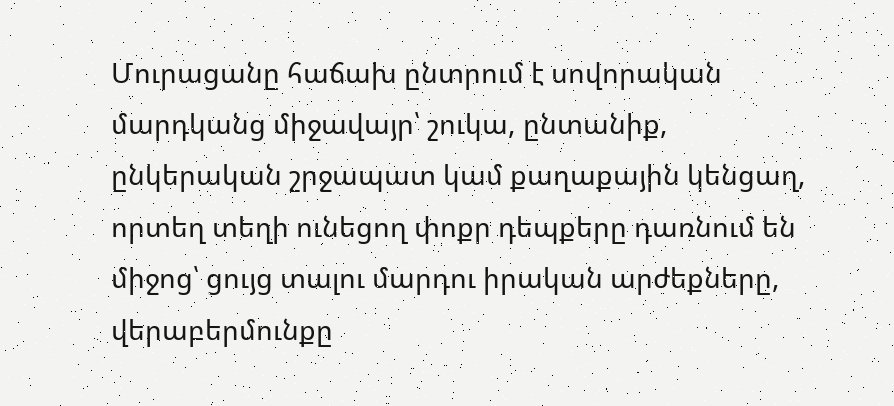Մուրացանը հաճախ ընտրում է սովորական մարդկանց միջավայր՝ շուկա, ընտանիք, ընկերական շրջապատ կամ քաղաքային կենցաղ, որտեղ տեղի ունեցող փոքր դեպքերը դառնում են միջոց՝ ցույց տալու մարդու իրական արժեքները, վերաբերմունքը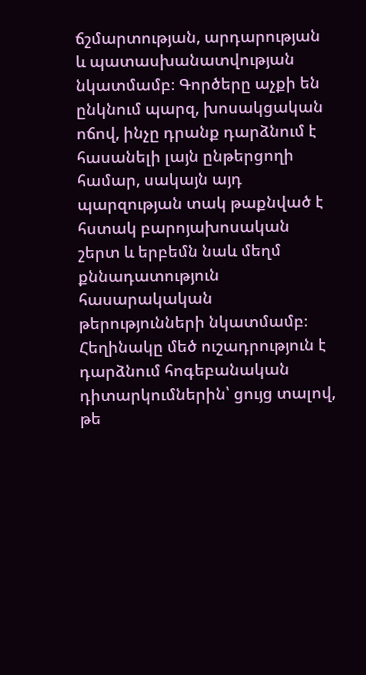ճշմարտության, արդարության և պատասխանատվության նկատմամբ։ Գործերը աչքի են ընկնում պարզ, խոսակցական ոճով, ինչը դրանք դարձնում է հասանելի լայն ընթերցողի համար, սակայն այդ պարզության տակ թաքնված է հստակ բարոյախոսական շերտ և երբեմն նաև մեղմ քննադատություն հասարակական թերությունների նկատմամբ։ Հեղինակը մեծ ուշադրություն է դարձնում հոգեբանական դիտարկումներին՝ ցույց տալով, թե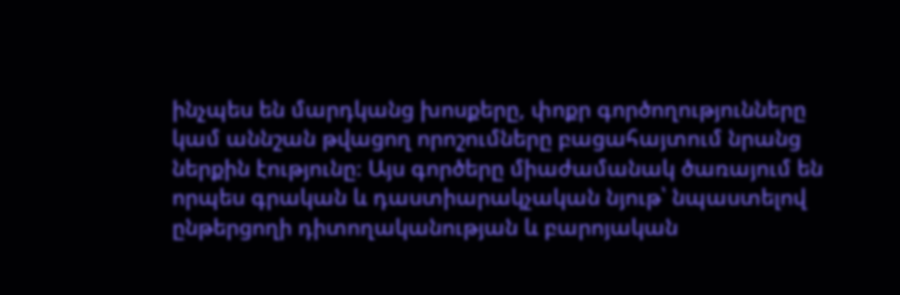ինչպես են մարդկանց խոսքերը, փոքր գործողությունները կամ աննշան թվացող որոշումները բացահայտում նրանց ներքին էությունը։ Այս գործերը միաժամանակ ծառայում են որպես գրական և դաստիարակչական նյութ՝ նպաստելով ընթերցողի դիտողականության և բարոյական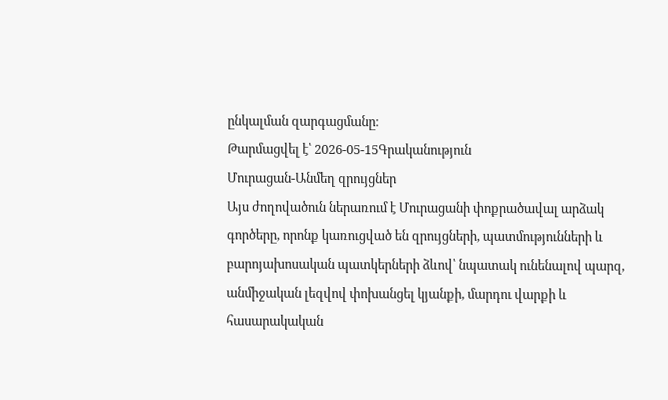ընկալման զարգացմանը։
Թարմացվել է՝ 2026-05-15Գրականություն
Մուրացան-Անմեղ զրույցներ
Այս ժողովածուն ներառում է Մուրացանի փոքրածավալ արձակ գործերը, որոնք կառուցված են զրույցների, պատմությունների և բարոյախոսական պատկերների ձևով՝ նպատակ ունենալով պարզ, անմիջական լեզվով փոխանցել կյանքի, մարդու վարքի և հասարակական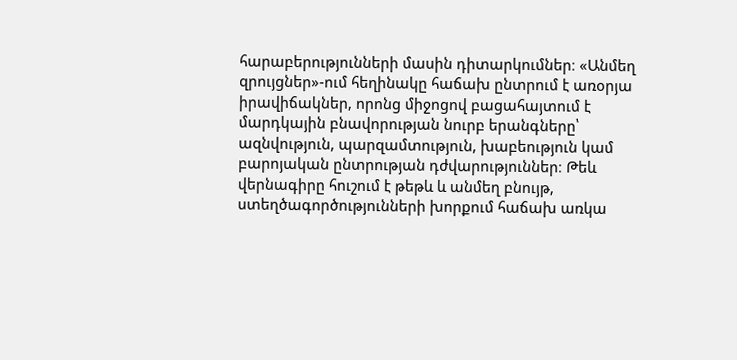հարաբերությունների մասին դիտարկումներ։ «Անմեղ զրույցներ»-ում հեղինակը հաճախ ընտրում է առօրյա իրավիճակներ, որոնց միջոցով բացահայտում է մարդկային բնավորության նուրբ երանգները՝ ազնվություն, պարզամտություն, խաբեություն կամ բարոյական ընտրության դժվարություններ։ Թեև վերնագիրը հուշում է թեթև և անմեղ բնույթ, ստեղծագործությունների խորքում հաճախ առկա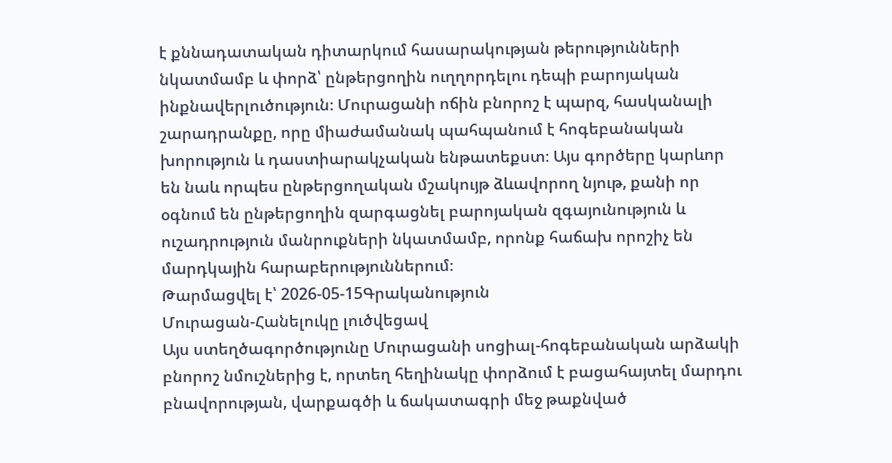է քննադատական դիտարկում հասարակության թերությունների նկատմամբ և փորձ՝ ընթերցողին ուղղորդելու դեպի բարոյական ինքնավերլուծություն։ Մուրացանի ոճին բնորոշ է պարզ, հասկանալի շարադրանքը, որը միաժամանակ պահպանում է հոգեբանական խորություն և դաստիարակչական ենթատեքստ։ Այս գործերը կարևոր են նաև որպես ընթերցողական մշակույթ ձևավորող նյութ, քանի որ օգնում են ընթերցողին զարգացնել բարոյական զգայունություն և ուշադրություն մանրուքների նկատմամբ, որոնք հաճախ որոշիչ են մարդկային հարաբերություններում։
Թարմացվել է՝ 2026-05-15Գրականություն
Մուրացան-Հանելուկը լուծվեցավ
Այս ստեղծագործությունը Մուրացանի սոցիալ-հոգեբանական արձակի բնորոշ նմուշներից է, որտեղ հեղինակը փորձում է բացահայտել մարդու բնավորության, վարքագծի և ճակատագրի մեջ թաքնված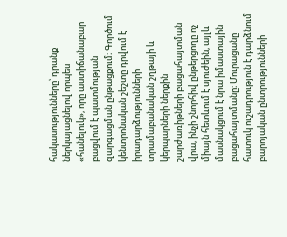հակասությունները՝ դրանք ներկայացնելով որպես «հանելուկ», որը աստիճանաբար բացվում է պատմության զարգացման ընթացքում։ Գործում կենտրոնական շեշտը դրվում է իրադարձությունների տրամաբանական շղթայի և կերպարների ներքին շարժառիթների բացահայտման վրա, ինչի շնորհիվ ընթերցողը ոչ միայն հետևում է սյուժեին, այլև մասնակցում է նրա իմաստային բացահայտմանը։ Մուրացանը հատուկ ուշադրություն է դարձնում բարոյական ընտրությունների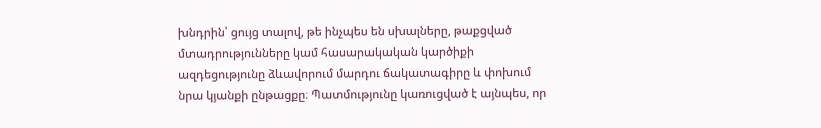խնդրին՝ ցույց տալով, թե ինչպես են սխալները, թաքցված մտադրությունները կամ հասարակական կարծիքի ազդեցությունը ձևավորում մարդու ճակատագիրը և փոխում նրա կյանքի ընթացքը։ Պատմությունը կառուցված է այնպես, որ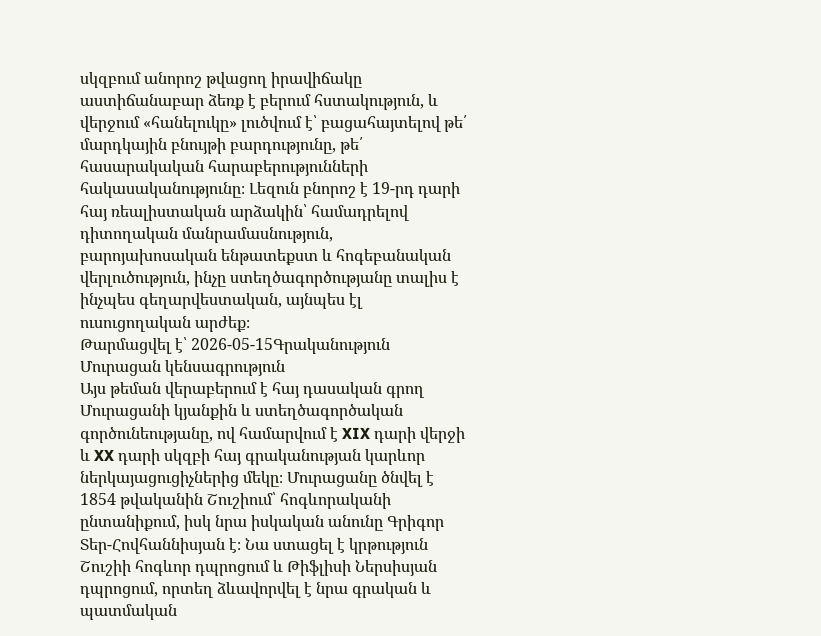սկզբում անորոշ թվացող իրավիճակը աստիճանաբար ձեռք է բերում հստակություն, և վերջում «հանելուկը» լուծվում է՝ բացահայտելով թե՛ մարդկային բնույթի բարդությունը, թե՛ հասարակական հարաբերությունների հակասականությունը։ Լեզուն բնորոշ է 19-րդ դարի հայ ռեալիստական արձակին՝ համադրելով դիտողական մանրամասնություն, բարոյախոսական ենթատեքստ և հոգեբանական վերլուծություն, ինչը ստեղծագործությանը տալիս է ինչպես գեղարվեստական, այնպես էլ ուսուցողական արժեք։
Թարմացվել է՝ 2026-05-15Գրականություն
Մուրացան կենսագրություն
Այս թեման վերաբերում է հայ դասական գրող Մուրացանի կյանքին և ստեղծագործական գործունեությանը, ով համարվում է XIX դարի վերջի և XX դարի սկզբի հայ գրականության կարևոր ներկայացուցիչներից մեկը։ Մուրացանը ծնվել է 1854 թվականին Շուշիում՝ հոգևորականի ընտանիքում, իսկ նրա իսկական անունը Գրիգոր Տեր-Հովհաննիսյան է։ Նա ստացել է կրթություն Շուշիի հոգևոր դպրոցում և Թիֆլիսի Ներսիսյան դպրոցում, որտեղ ձևավորվել է նրա գրական և պատմական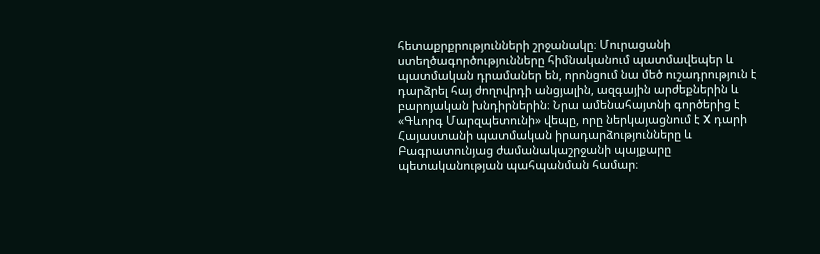հետաքրքրությունների շրջանակը։ Մուրացանի ստեղծագործությունները հիմնականում պատմավեպեր և պատմական դրամաներ են, որոնցում նա մեծ ուշադրություն է դարձրել հայ ժողովրդի անցյալին, ազգային արժեքներին և բարոյական խնդիրներին։ Նրա ամենահայտնի գործերից է «Գևորգ Մարզպետունի» վեպը, որը ներկայացնում է X դարի Հայաստանի պատմական իրադարձությունները և Բագրատունյաց ժամանակաշրջանի պայքարը պետականության պահպանման համար։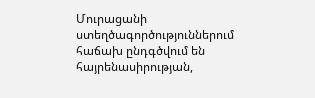Մուրացանի ստեղծագործություններում հաճախ ընդգծվում են հայրենասիրության,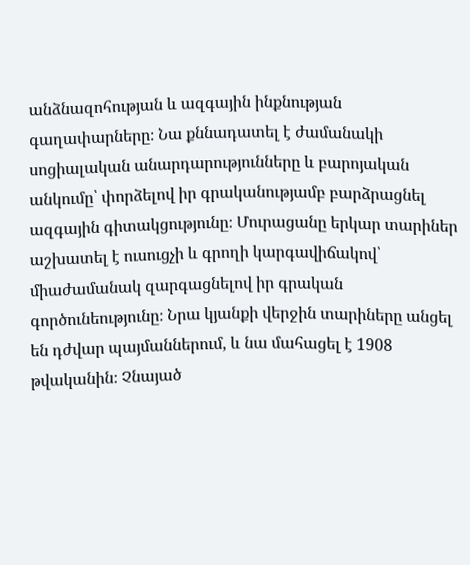անձնազոհության և ազգային ինքնության գաղափարները։ Նա քննադատել է ժամանակի սոցիալական անարդարությունները և բարոյական անկումը՝ փորձելով իր գրականությամբ բարձրացնել ազգային գիտակցությունը։ Մուրացանը երկար տարիներ աշխատել է ուսուցչի և գրողի կարգավիճակով՝ միաժամանակ զարգացնելով իր գրական գործունեությունը։ Նրա կյանքի վերջին տարիները անցել են դժվար պայմաններում, և նա մահացել է 1908 թվականին։ Չնայած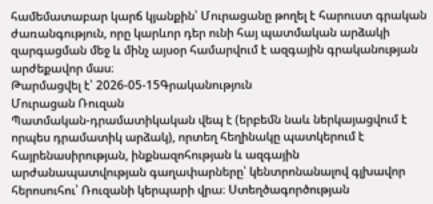համեմատաբար կարճ կյանքին՝ Մուրացանը թողել է հարուստ գրական ժառանգություն, որը կարևոր դեր ունի հայ պատմական արձակի զարգացման մեջ և մինչ այսօր համարվում է ազգային գրականության արժեքավոր մաս։
Թարմացվել է՝ 2026-05-15Գրականություն
Մուրացան Ռուզան
Պատմական-դրամատիկական վեպ է (երբեմն նաև ներկայացվում է որպես դրամատիկ արձակ), որտեղ հեղինակը պատկերում է հայրենասիրության, ինքնազոհության և ազգային արժանապատվության գաղափարները՝ կենտրոնանալով գլխավոր հերոսուհու՝ Ռուզանի կերպարի վրա։ Ստեղծագործության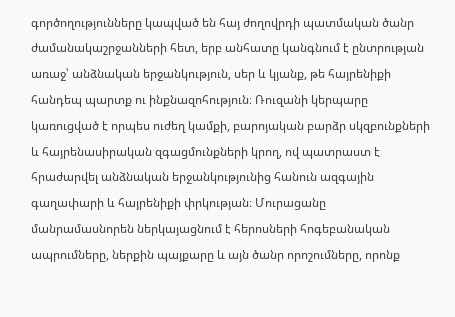գործողությունները կապված են հայ ժողովրդի պատմական ծանր ժամանակաշրջանների հետ, երբ անհատը կանգնում է ընտրության առաջ՝ անձնական երջանկություն, սեր և կյանք, թե հայրենիքի հանդեպ պարտք ու ինքնազոհություն։ Ռուզանի կերպարը կառուցված է որպես ուժեղ կամքի, բարոյական բարձր սկզբունքների և հայրենասիրական զգացմունքների կրող, ով պատրաստ է հրաժարվել անձնական երջանկությունից հանուն ազգային գաղափարի և հայրենիքի փրկության։ Մուրացանը մանրամասնորեն ներկայացնում է հերոսների հոգեբանական ապրումները, ներքին պայքարը և այն ծանր որոշումները, որոնք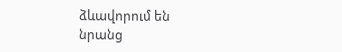ձևավորում են նրանց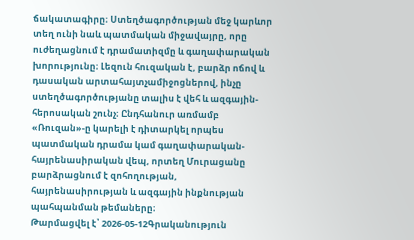ճակատագիրը։ Ստեղծագործության մեջ կարևոր տեղ ունի նաև պատմական միջավայրը, որը ուժեղացնում է դրամատիզմը և գաղափարական խորությունը։ Լեզուն հուզական է, բարձր ոճով և դասական արտահայտչամիջոցներով, ինչը ստեղծագործությանը տալիս է վեհ և ազգային-հերոսական շունչ։ Ընդհանուր առմամբ «Ռուզան»-ը կարելի է դիտարկել որպես պատմական դրամա կամ գաղափարական-հայրենասիրական վեպ, որտեղ Մուրացանը բարձրացնում է զոհողության, հայրենասիրության և ազգային ինքնության պահպանման թեմաները։
Թարմացվել է՝ 2026-05-12Գրականություն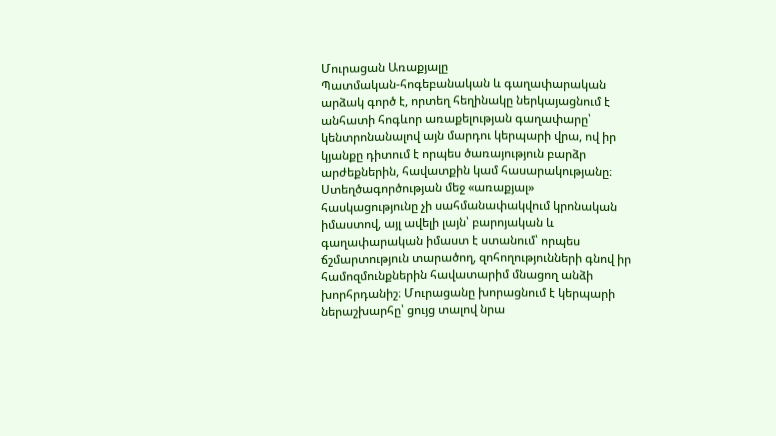Մուրացան Առաքյալը
Պատմական-հոգեբանական և գաղափարական արձակ գործ է, որտեղ հեղինակը ներկայացնում է անհատի հոգևոր առաքելության գաղափարը՝ կենտրոնանալով այն մարդու կերպարի վրա, ով իր կյանքը դիտում է որպես ծառայություն բարձր արժեքներին, հավատքին կամ հասարակությանը։ Ստեղծագործության մեջ «առաքյալ» հասկացությունը չի սահմանափակվում կրոնական իմաստով, այլ ավելի լայն՝ բարոյական և գաղափարական իմաստ է ստանում՝ որպես ճշմարտություն տարածող, զոհողությունների գնով իր համոզմունքներին հավատարիմ մնացող անձի խորհրդանիշ։ Մուրացանը խորացնում է կերպարի ներաշխարհը՝ ցույց տալով նրա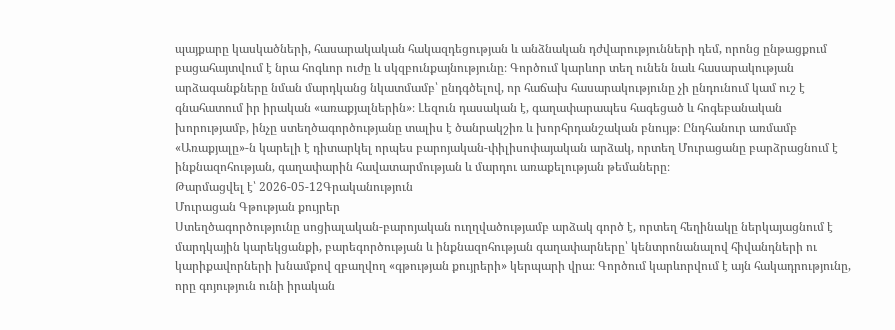պայքարը կասկածների, հասարակական հակազդեցության և անձնական դժվարությունների դեմ, որոնց ընթացքում բացահայտվում է նրա հոգևոր ուժը և սկզբունքայնությունը։ Գործում կարևոր տեղ ունեն նաև հասարակության արձագանքները նման մարդկանց նկատմամբ՝ ընդգծելով, որ հաճախ հասարակությունը չի ընդունում կամ ուշ է գնահատում իր իրական «առաքյալներին»։ Լեզուն դասական է, գաղափարապես հագեցած և հոգեբանական խորությամբ, ինչը ստեղծագործությանը տալիս է ծանրակշիռ և խորհրդանշական բնույթ։ Ընդհանուր առմամբ «Առաքյալը»-ն կարելի է դիտարկել որպես բարոյական-փիլիսոփայական արձակ, որտեղ Մուրացանը բարձրացնում է ինքնազոհության, գաղափարին հավատարմության և մարդու առաքելության թեմաները։
Թարմացվել է՝ 2026-05-12Գրականություն
Մուրացան Գթության քույրեր
Ստեղծագործությունը սոցիալական-բարոյական ուղղվածությամբ արձակ գործ է, որտեղ հեղինակը ներկայացնում է մարդկային կարեկցանքի, բարեգործության և ինքնազոհության գաղափարները՝ կենտրոնանալով հիվանդների ու կարիքավորների խնամքով զբաղվող «գթության քույրերի» կերպարի վրա։ Գործում կարևորվում է այն հակադրությունը, որը գոյություն ունի իրական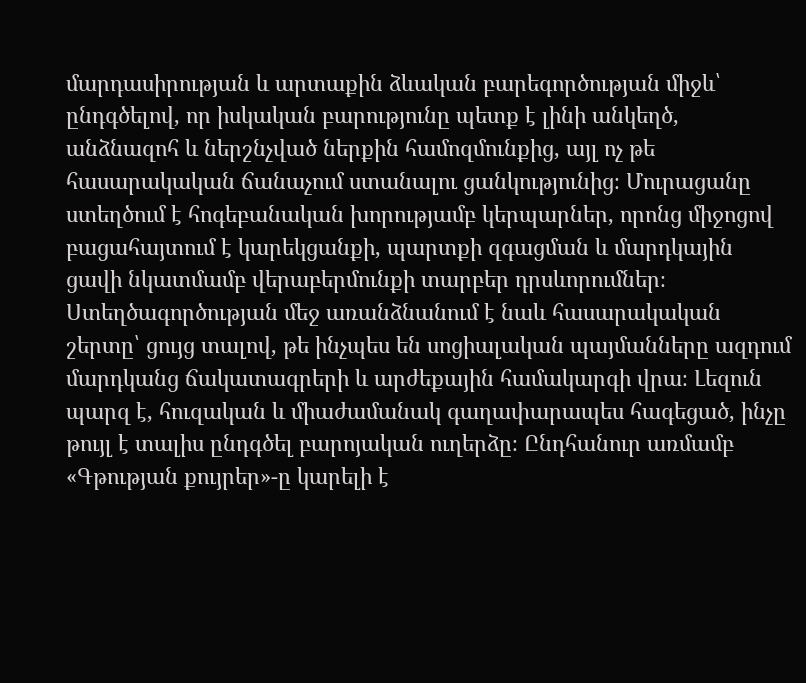մարդասիրության և արտաքին ձևական բարեգործության միջև՝ ընդգծելով, որ իսկական բարությունը պետք է լինի անկեղծ, անձնազոհ և ներշնչված ներքին համոզմունքից, այլ ոչ թե հասարակական ճանաչում ստանալու ցանկությունից։ Մուրացանը ստեղծում է հոգեբանական խորությամբ կերպարներ, որոնց միջոցով բացահայտում է կարեկցանքի, պարտքի զգացման և մարդկային ցավի նկատմամբ վերաբերմունքի տարբեր դրսևորումներ։ Ստեղծագործության մեջ առանձնանում է նաև հասարակական շերտը՝ ցույց տալով, թե ինչպես են սոցիալական պայմանները ազդում մարդկանց ճակատագրերի և արժեքային համակարգի վրա։ Լեզուն պարզ է, հուզական և միաժամանակ գաղափարապես հագեցած, ինչը թույլ է տալիս ընդգծել բարոյական ուղերձը։ Ընդհանուր առմամբ «Գթության քույրեր»-ը կարելի է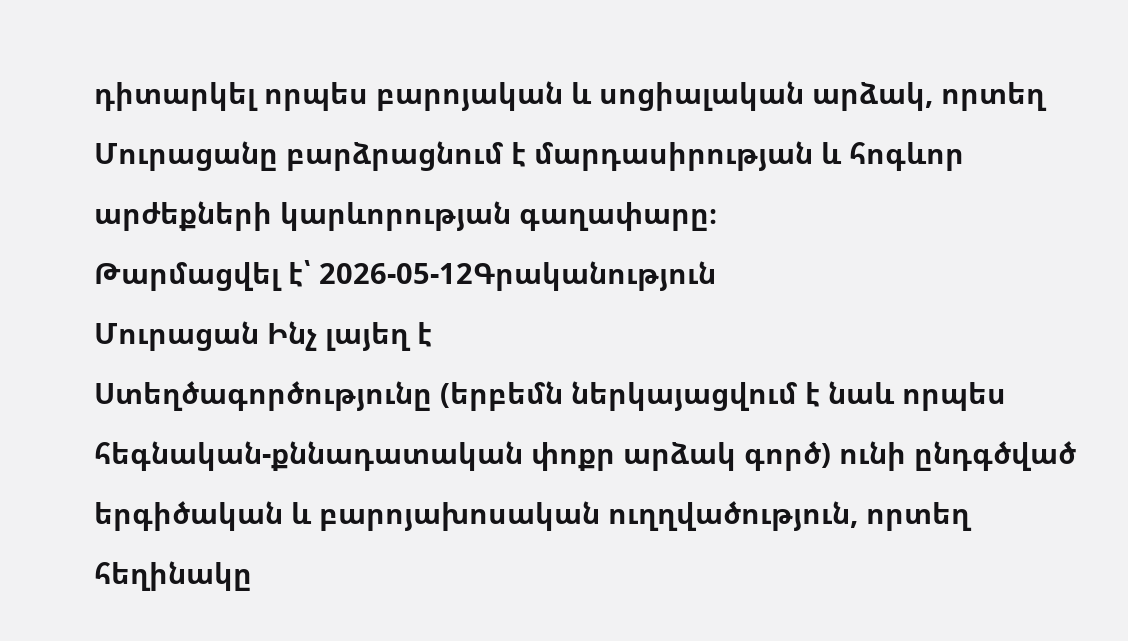դիտարկել որպես բարոյական և սոցիալական արձակ, որտեղ Մուրացանը բարձրացնում է մարդասիրության և հոգևոր արժեքների կարևորության գաղափարը։
Թարմացվել է՝ 2026-05-12Գրականություն
Մուրացան Ինչ լայեղ է
Ստեղծագործությունը (երբեմն ներկայացվում է նաև որպես հեգնական-քննադատական փոքր արձակ գործ) ունի ընդգծված երգիծական և բարոյախոսական ուղղվածություն, որտեղ հեղինակը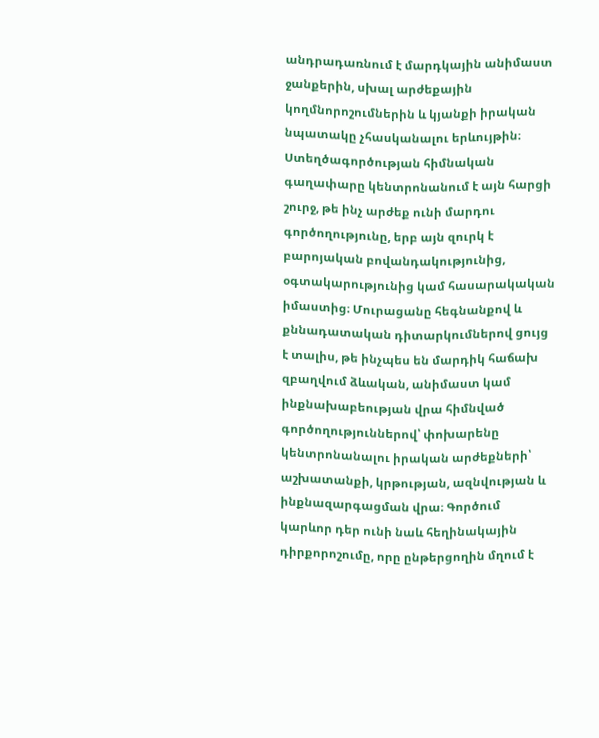անդրադառնում է մարդկային անիմաստ ջանքերին, սխալ արժեքային կողմնորոշումներին և կյանքի իրական նպատակը չհասկանալու երևույթին։ Ստեղծագործության հիմնական գաղափարը կենտրոնանում է այն հարցի շուրջ, թե ինչ արժեք ունի մարդու գործողությունը, երբ այն զուրկ է բարոյական բովանդակությունից, օգտակարությունից կամ հասարակական իմաստից։ Մուրացանը հեգնանքով և քննադատական դիտարկումներով ցույց է տալիս, թե ինչպես են մարդիկ հաճախ զբաղվում ձևական, անիմաստ կամ ինքնախաբեության վրա հիմնված գործողություններով՝ փոխարենը կենտրոնանալու իրական արժեքների՝ աշխատանքի, կրթության, ազնվության և ինքնազարգացման վրա։ Գործում կարևոր դեր ունի նաև հեղինակային դիրքորոշումը, որը ընթերցողին մղում է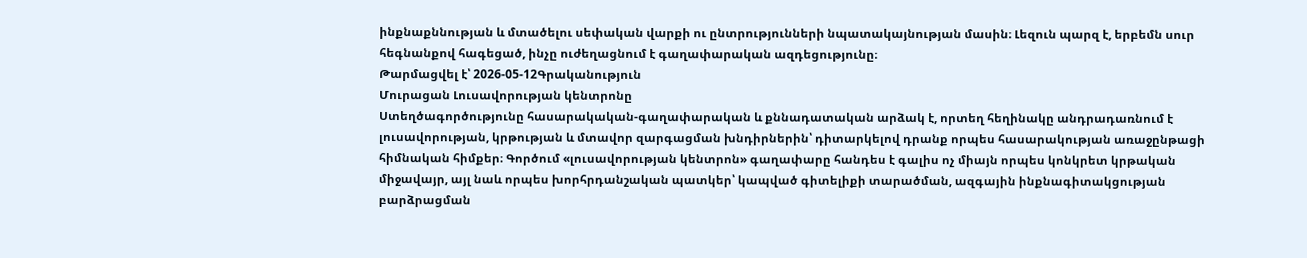ինքնաքննության և մտածելու սեփական վարքի ու ընտրությունների նպատակայնության մասին։ Լեզուն պարզ է, երբեմն սուր հեգնանքով հագեցած, ինչը ուժեղացնում է գաղափարական ազդեցությունը։
Թարմացվել է՝ 2026-05-12Գրականություն
Մուրացան Լուսավորության կենտրոնը
Ստեղծագործությունը հասարակական-գաղափարական և քննադատական արձակ է, որտեղ հեղինակը անդրադառնում է լուսավորության, կրթության և մտավոր զարգացման խնդիրներին՝ դիտարկելով դրանք որպես հասարակության առաջընթացի հիմնական հիմքեր։ Գործում «լուսավորության կենտրոն» գաղափարը հանդես է գալիս ոչ միայն որպես կոնկրետ կրթական միջավայր, այլ նաև որպես խորհրդանշական պատկեր՝ կապված գիտելիքի տարածման, ազգային ինքնագիտակցության բարձրացման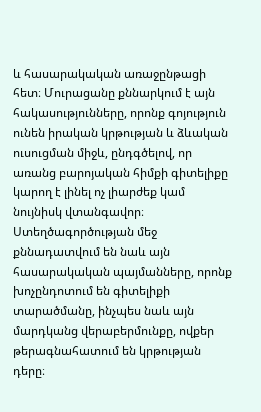և հասարակական առաջընթացի հետ։ Մուրացանը քննարկում է այն հակասությունները, որոնք գոյություն ունեն իրական կրթության և ձևական ուսուցման միջև, ընդգծելով, որ առանց բարոյական հիմքի գիտելիքը կարող է լինել ոչ լիարժեք կամ նույնիսկ վտանգավոր։ Ստեղծագործության մեջ քննադատվում են նաև այն հասարակական պայմանները, որոնք խոչընդոտում են գիտելիքի տարածմանը, ինչպես նաև այն մարդկանց վերաբերմունքը, ովքեր թերագնահատում են կրթության դերը։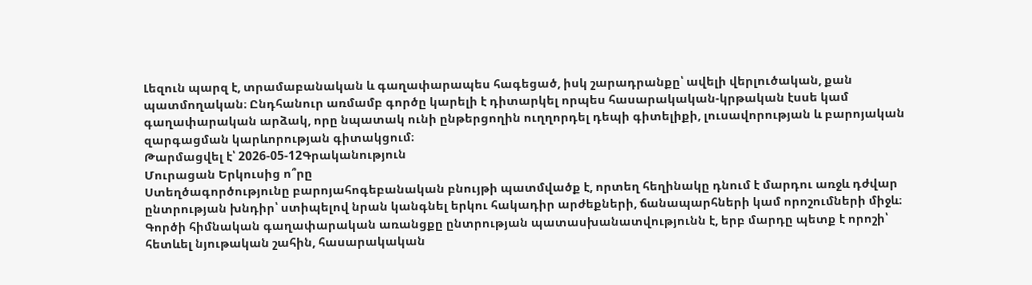Լեզուն պարզ է, տրամաբանական և գաղափարապես հագեցած, իսկ շարադրանքը՝ ավելի վերլուծական, քան պատմողական։ Ընդհանուր առմամբ գործը կարելի է դիտարկել որպես հասարակական-կրթական էսսե կամ գաղափարական արձակ, որը նպատակ ունի ընթերցողին ուղղորդել դեպի գիտելիքի, լուսավորության և բարոյական զարգացման կարևորության գիտակցում։
Թարմացվել է՝ 2026-05-12Գրականություն
Մուրացան Երկուսից ո՞րը
Ստեղծագործությունը բարոյահոգեբանական բնույթի պատմվածք է, որտեղ հեղինակը դնում է մարդու առջև դժվար ընտրության խնդիր՝ ստիպելով նրան կանգնել երկու հակադիր արժեքների, ճանապարհների կամ որոշումների միջև։ Գործի հիմնական գաղափարական առանցքը ընտրության պատասխանատվությունն է, երբ մարդը պետք է որոշի՝ հետևել նյութական շահին, հասարակական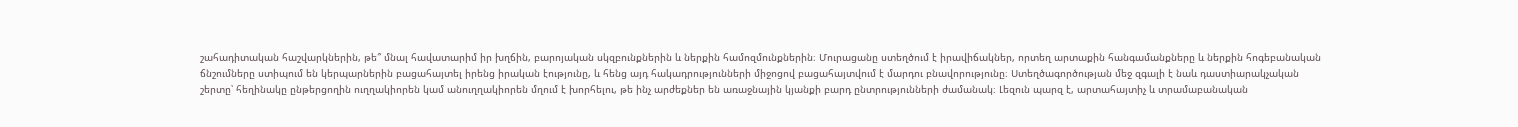շահադիտական հաշվարկներին, թե՞ մնալ հավատարիմ իր խղճին, բարոյական սկզբունքներին և ներքին համոզմունքներին։ Մուրացանը ստեղծում է իրավիճակներ, որտեղ արտաքին հանգամանքները և ներքին հոգեբանական ճնշումները ստիպում են կերպարներին բացահայտել իրենց իրական էությունը, և հենց այդ հակադրությունների միջոցով բացահայտվում է մարդու բնավորությունը։ Ստեղծագործության մեջ զգալի է նաև դաստիարակչական շերտը՝ հեղինակը ընթերցողին ուղղակիորեն կամ անուղղակիորեն մղում է խորհելու, թե ինչ արժեքներ են առաջնային կյանքի բարդ ընտրությունների ժամանակ։ Լեզուն պարզ է, արտահայտիչ և տրամաբանական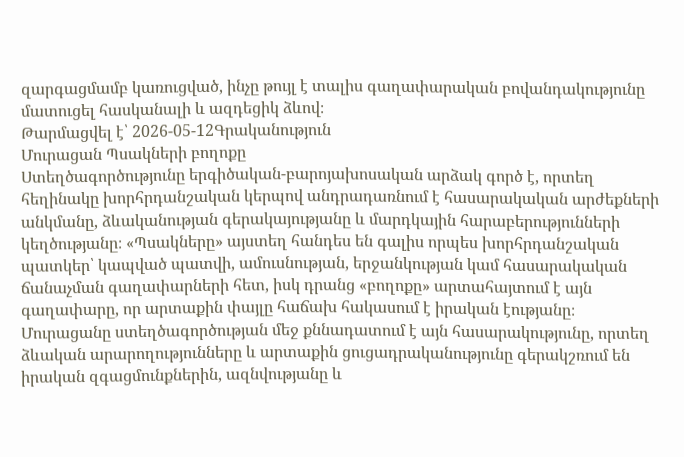զարգացմամբ կառուցված, ինչը թույլ է տալիս գաղափարական բովանդակությունը մատուցել հասկանալի և ազդեցիկ ձևով։
Թարմացվել է՝ 2026-05-12Գրականություն
Մուրացան Պսակների բողոքը
Ստեղծագործությունը երգիծական-բարոյախոսական արձակ գործ է, որտեղ հեղինակը խորհրդանշական կերպով անդրադառնում է հասարակական արժեքների անկմանը, ձևականության գերակայությանը և մարդկային հարաբերությունների կեղծությանը։ «Պսակները» այստեղ հանդես են գալիս որպես խորհրդանշական պատկեր՝ կապված պատվի, ամուսնության, երջանկության կամ հասարակական ճանաչման գաղափարների հետ, իսկ դրանց «բողոքը» արտահայտում է այն գաղափարը, որ արտաքին փայլը հաճախ հակասում է իրական էությանը։ Մուրացանը ստեղծագործության մեջ քննադատում է այն հասարակությունը, որտեղ ձևական արարողությունները և արտաքին ցուցադրականությունը գերակշռում են իրական զգացմունքներին, ազնվությանը և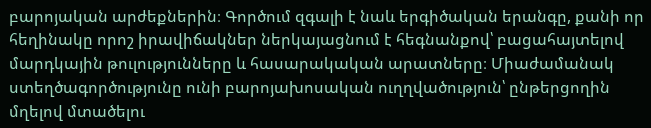բարոյական արժեքներին։ Գործում զգալի է նաև երգիծական երանգը, քանի որ հեղինակը որոշ իրավիճակներ ներկայացնում է հեգնանքով՝ բացահայտելով մարդկային թուլությունները և հասարակական արատները։ Միաժամանակ ստեղծագործությունը ունի բարոյախոսական ուղղվածություն՝ ընթերցողին մղելով մտածելու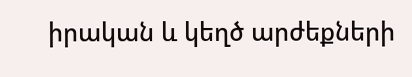իրական և կեղծ արժեքների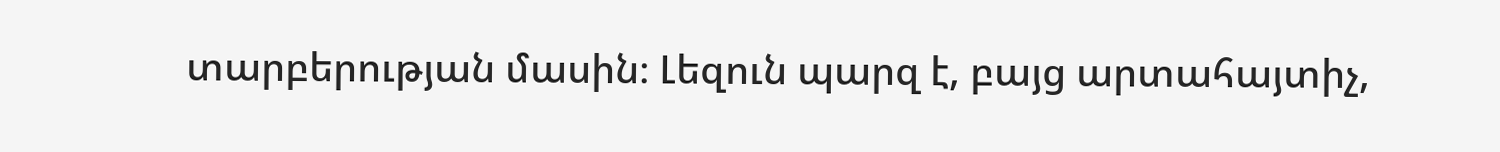տարբերության մասին։ Լեզուն պարզ է, բայց արտահայտիչ,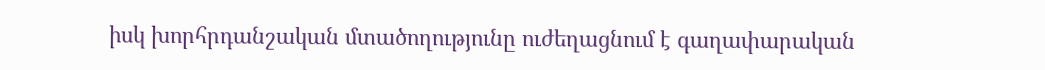իսկ խորհրդանշական մտածողությունը ուժեղացնում է գաղափարական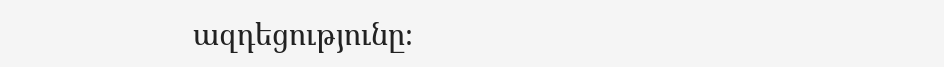ազդեցությունը։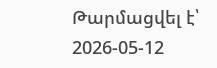Թարմացվել է՝ 2026-05-12